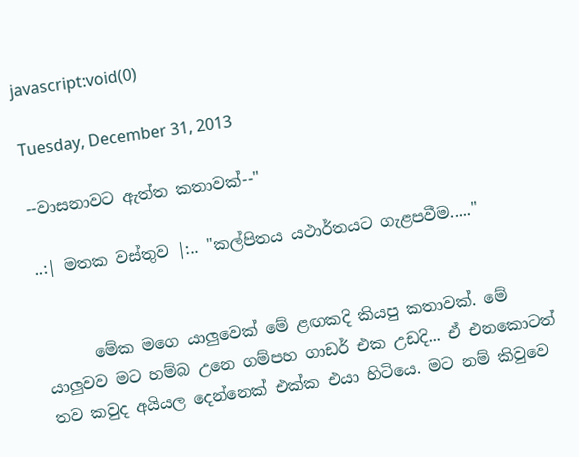javascript:void(0)

Tuesday, December 31, 2013

--වාසනාවට ඇත්ත කතාවක්--"

..:| මතක වස්තුව |:.. "කල්පිතය යථාර්තයට ගැළපවීම....."


      මේක මගෙ යාලුවෙක් මේ ළඟකදි කියපු කතාවක්. මේ යාලුවව මට හම්බ උනෙ ගම්පහ ගාඩර් එක උඩදි... ඒ එනකොටත් තව කවුද අයියල දෙන්නෙක් එක්ක එයා හිටියෙ. මට නම් කිවුවෙ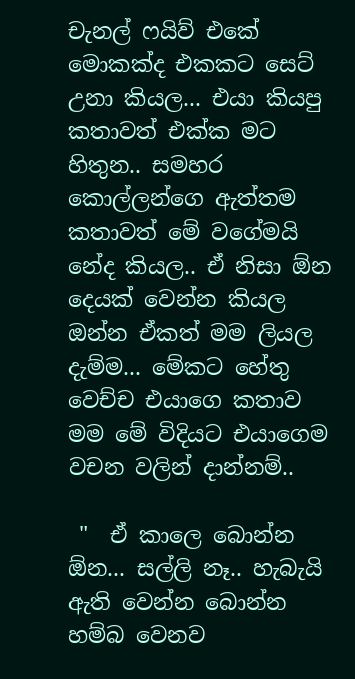චැනල් ෆයිව් එකේ මොකක්ද එකකට සෙට් උනා කියල... එයා කියපු කතාවත් එක්ක මට හිතුන.. සමහර කොල්ලන්ගෙ ඇත්තම කතාවත් මේ වගේමයි නේද කියල.. ඒ නිසා ඕන දෙයක් වෙන්න කියල ඔන්න ඒකත් මම ලියල දැම්ම... මේකට හේතු වෙච්ච එයාගෙ කතාව මම මේ විදියට එයාගෙම වචන වලින් දාන්නම්..

 "  ඒ කාලෙ බොන්න ඕන... සල්ලි නෑ.. හැබැයි ඇති වෙන්න බොන්න හම්බ වෙනව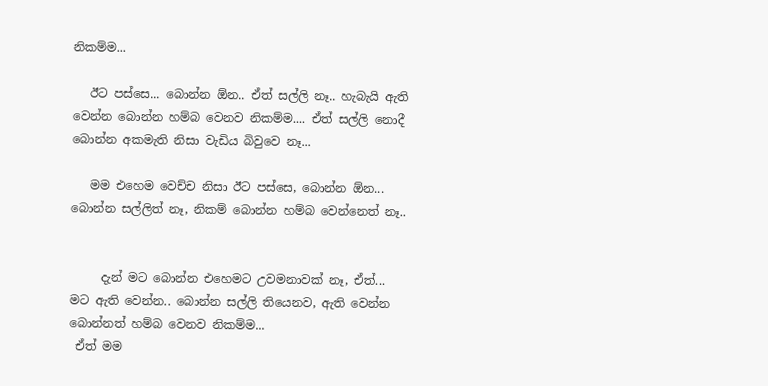නිකම්ම...

   ඊට පස්සෙ... බොන්න ඕන.. ඒත් සල්ලි නෑ.. හැබැයි ඇති වෙන්න බොන්න හම්බ වෙනව නිකම්ම.... ඒත් සල්ලි නොදී බොන්න අකමැති නිසා වැඩිය බිවුවෙ නෑ...

   මම එහෙම වෙච්ච නිසා ඊට පස්සෙ, බොන්න ඕන... බොන්න සල්ලිත් නෑ, නිකම් බොන්න හම්බ වෙන්නෙත් නෑ..


     දැන් මට බොන්න එහෙමට උවමනාවක් නෑ, ඒත්... මට ඇති වෙන්න.. බොන්න සල්ලි තියෙනව, ඇති වෙන්න බොන්නත් හම්බ වෙනව නිකම්ම...
 ඒත් මම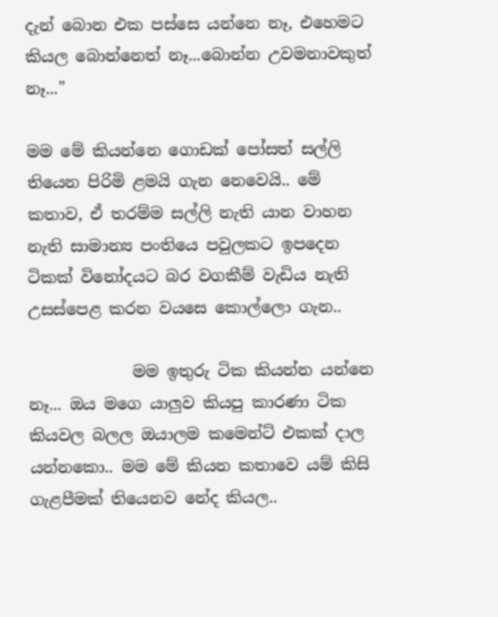දැන් බොන එක පස්සෙ යන්නෙ නෑ, එහෙමට කියල බොන්නෙත් නෑ...බොන්න උවමනාවකුත් නෑ..."

මම මේ කියන්නෙ ගොඩක් පෝසත් සල්ලි තියෙන පිරිමි ළමයි ගැන නෙවෙයි.. මේ කතාව, ඒ තරම්ම සල්ලි නැති යාන වාහන නැති සාමාන්‍ය පංතියෙ පවුලකට ඉපදෙන ටිකක් විනෝදයට බර වගකීම් වැඩිය නැති උසස්පෙළ කරන වයසෙ කොල්ලො ගැන..

             මම ඉතුරු ටික කියන්න යන්නෙ නෑ... ඔය මගෙ යාලුව කියපු කාරණා ටික කියවල බලල ඔයාලම කමෙන්ට් එකක් දාල යන්නකො.. මම මේ කියන කතාවෙ යම් කිසි ගැළපීමක් තියෙනව නේද කියල..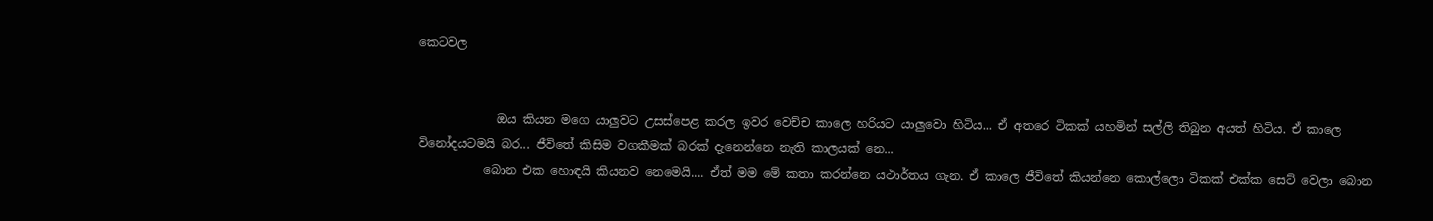කෙටවල


             ඔය කියන මගෙ යාලුවට උසස්පෙළ කරල ඉවර වෙච්ච කාලෙ හරියට යාලුවො හිටිය... ඒ අතරෙ ටිකක් යහමින් සල්ලි තිබුන අයත් හිටිය. ඒ කාලෙ විනෝදයටමයි බර... ජීවිතේ කිසිම වගකීමක් බරක් දැනෙන්නෙ නැති කාලයක් නෙ...
           බොන එක හොඳයි කියනව නෙමෙයි.... ඒත් මම මේ කතා කරන්නෙ යථාර්තය ගැන. ඒ කාලෙ ජීවිතේ කියන්නෙ කොල්ලො ටිකක් එක්ක සෙට් වෙලා බොන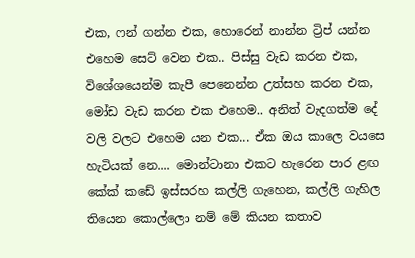එක, ෆන් ගන්න එක, හොරෙන් නාන්න ට්‍රිප් යන්න එහෙම සෙට් වෙන එක.. පිස්සු වැඩ කරන එක, විශේශයෙන්ම කැපී පෙනෙන්න උත්සහ කරන එක, මෝඩ වැඩ කරන එක එහෙම.. අනිත් වැදගත්ම දේ වලි වලට එහෙම යන එක... ඒක ඔය කාලෙ වයසෙ හැටියක් නෙ.... මොන්ටානා එකට හැරෙන පාර ළඟ කේක් කඩේ ඉස්සරහ කල්ලි ගැහෙන, කල්ලි ගැහිල තියෙන කොල්ලො නම් මේ කියන කතාව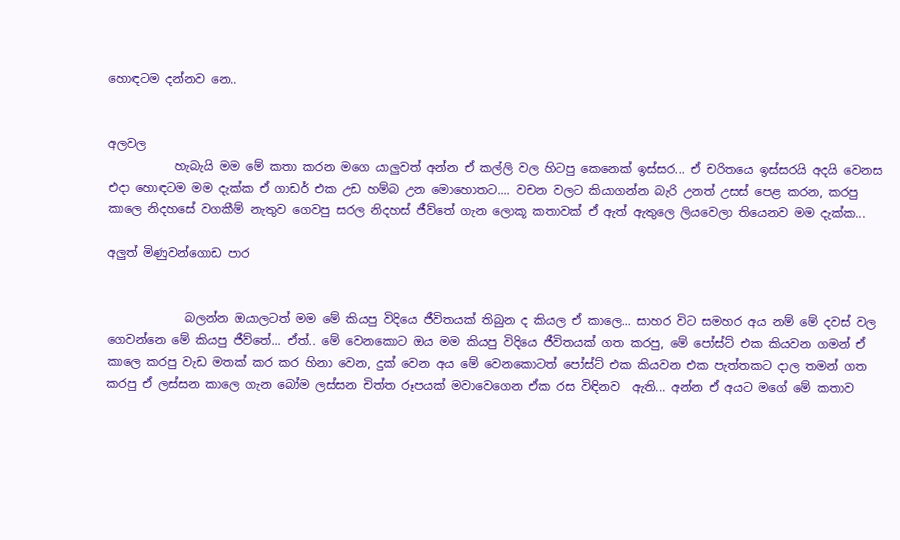හොඳටම දන්නව නෙ..


අලවල
           හැබැයි මම මේ කතා කරන මගෙ යාලුවත් අන්න ඒ කල්ලි වල හිටපු කෙනෙක් ඉස්සර... ඒ චරිතයෙ ඉස්සරයි අදයි වෙනස එදා හොඳටම මම දැක්ක ඒ ගාඩර් එක උඩ හම්බ උන මොහොතට.... වචන වලට කියාගන්න බැරි උනත් උසස් පෙළ කරන, කරපු කාලෙ නිදහසේ වගකීම් නැතුව ගෙවපු සරල නිදහස් ජීව්තේ ගැන ලොකූ කතාවක් ඒ ඇත් ඇතුලෙ ලියවෙලා තියෙනව මම දැක්ක...

අලුත් මිණුවන්ගොඩ පාර


             බලන්න ඔයාලටත් මම මේ කියපු විදියෙ ජීවිතයක් තිබුන ද කියල ඒ කාලෙ... සාහර විට සමහර අය නම් මේ දවස් වල ගෙවන්නෙ මේ කියපු ජීව්තේ... ඒත්.. මේ වෙනකොට ඔය මම කියපු විදියෙ ජීවිතයක් ගත කරපු, මේ පෝස්ට් එක කියවන ගමන් ඒ කාලෙ කරපු වැඩ මතක් කර කර හිනා වෙන, දුක් වෙන අය මේ වෙනකොටත් පෝස්ට් එක කියවන එක පැත්තකට දාල තමන් ගත කරපු ඒ ලස්සන කාලෙ ගැන බෝම ලස්සන චිත්ත රූපයක් මවාවෙගෙන ඒක රස විඳිනව  ඇති... අන්න ඒ අයට මගේ මේ කතාව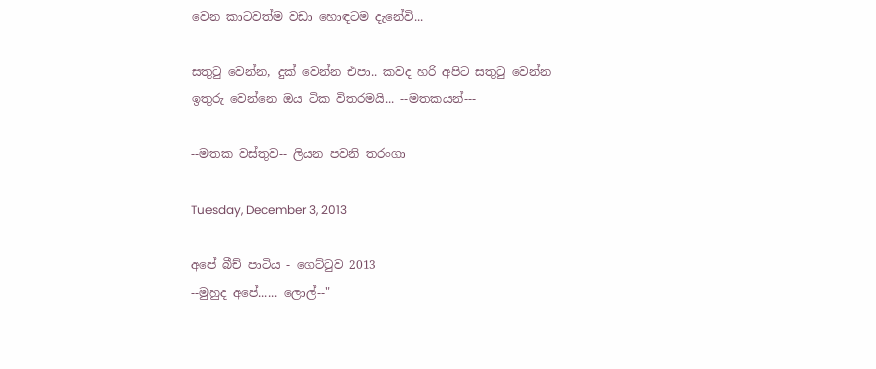වෙන කාටවත්ම වඩා හොඳටම දැනේවි...

සතුටු වෙන්න, දුක් වෙන්න එපා.. කවද හරි අපිට සතුටු වෙන්න ඉතුරු වෙන්නෙ ඔය ටික විතරමයි... --මතකයන්---

--මතක වස්තුව-- ලියන පවනි තරංගා

Tuesday, December 3, 2013

අපේ බීච් පාටිය - ගෙට්ටුව 2013
--මුහුද අපේ...... ලොල්--"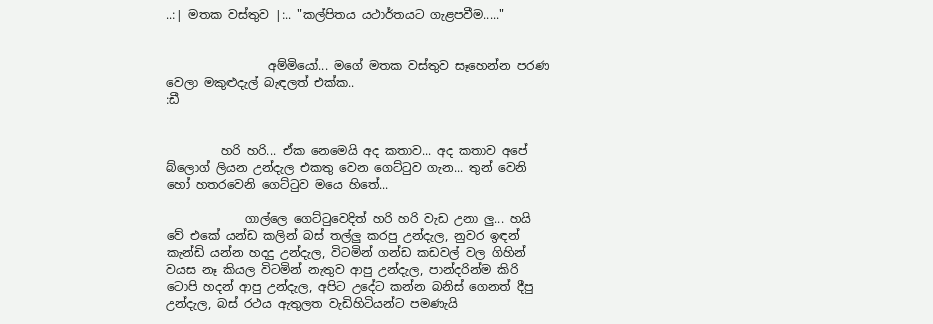..:| මතක වස්තුව |:.. "කල්පිතය යථාර්තයට ගැළපවීම....."


                 අම්මියෝ... මගේ මතක වස්තුව සෑහෙන්න පරණ වෙලා මකුළුදැල් බැඳලත් එක්ක..
:ඩී


         හරි හරි... ඒක නෙමෙයි අද කතාව... අද කතාව අපේ බ්ලොග් ලියන උන්දැල එකතු වෙන ගෙට්ටුව ගැන... තුන් වෙනි හෝ හතරවෙනි ගෙට්ටුව මයෙ හිතේ...

             ගාල්ලෙ ගෙට්ටුවෙදිත් හරි හරි වැඩ උනා ලු... හයි වේ එකේ යන්ඩ කලින් බස් තල්ලු කරපු උන්දැල, නුවර ඉඳන් කැන්ඩි යන්න හදදු උන්දැල, විටමින් ගන්ඩ කඩවල් වල ගිහින් වයස නෑ කියල විටමින් නැතුව ආපු උන්දැල, පාන්දරින්ම කිරි ටොපි හදන් ආපු උන්දැල, අපිට උදේට කන්න බනිස් ගෙනත් දීපු උන්දැල, බස් රථය ඇතුලත වැඩිහිටියන්ට පමණැයි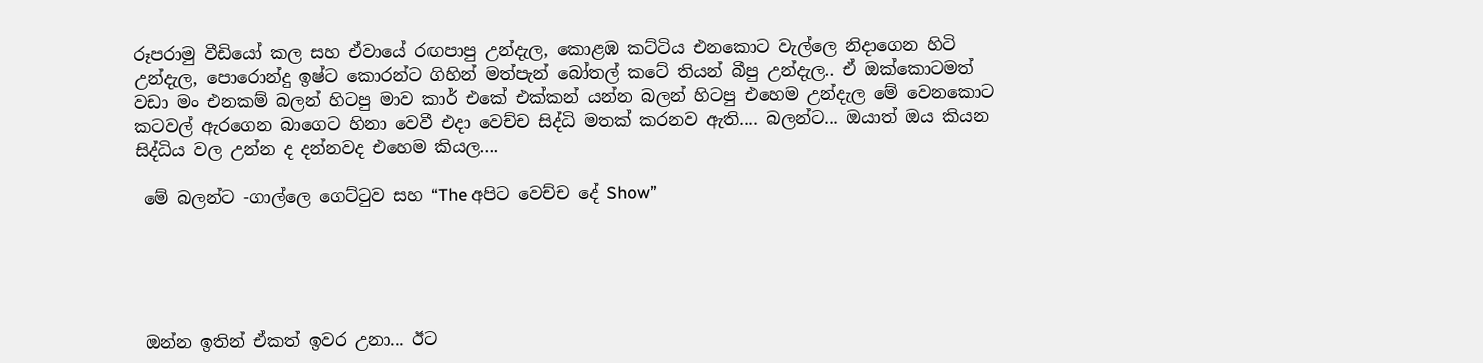රූපරාමු වීඩියෝ කල සහ ඒවායේ රඟපාපු උන්දැල, කොළඹ කට්ටිය එනකොට වැල්ලෙ නිදාගෙන හිටි උන්දැල, පොරොන්දු ඉෂ්ට කොරන්ට ගිහින් මත්පැන් බෝතල් කටේ තියන් බීපු උන්දැල.. ඒ ඔක්කොටමත් වඩා මං එනකම් බලන් හිටපු මාව කාර් එකේ එක්කන් යන්න බලන් හිටපු එහෙම උන්දැල මේ වෙනකොට කටවල් ඇරගෙන බාගෙට හිනා වෙවී එදා වෙච්ච සිද්ධි මතක් කරනව ඇති.... බලන්ට... ඔයාත් ඔය කියන සිද්ධිය වල උන්න ද දන්නවද එහෙම කියල....

 මේ බලන්ට -ගාල්ලෙ ගෙට්ටුව සහ “The අපිට වෙච්ච දේ Show”





 ඔන්න ඉතින් ඒකත් ඉවර උනා... ඊට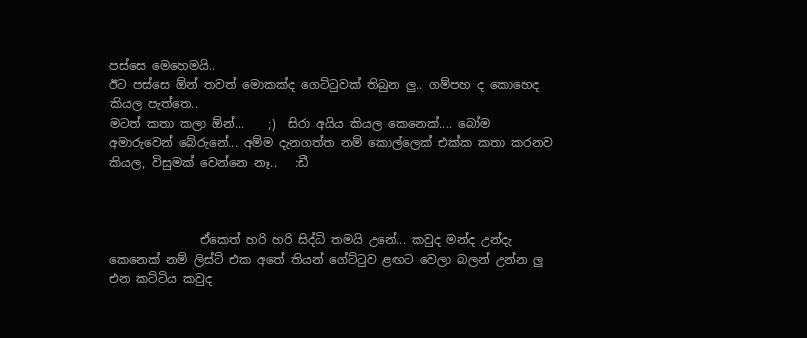පස්සෙ මෙහෙමයි..
ඊට පස්සෙ ඕන් තවත් මොකක්ද ගෙට්ටුවක් තිබුන ලු.. ගම්පහ ද කොහෙද කියල පැත්තෙ..
මටත් කතා කලා ඕන්...    ;)  සිරා අයිය කියල කෙනෙක්.... බෝම අමාරුවෙන් බේරුනේ... අම්ම දැනගත්ත නම් කොල්ලෙක් එක්ක කතා කරනව කියල, විසුමක් වෙන්නෙ නෑ..   :ඩී



               ඒකෙත් හරි හරි සිද්ධි තමයි උනේ... කවුද මන්ද උන්දැ කෙනෙක් නම් ලිස්ට් එක අතේ තියන් ගේට්ටුව ළඟට වෙලා බලන් උන්න ලු එන කට්ටිය කවුද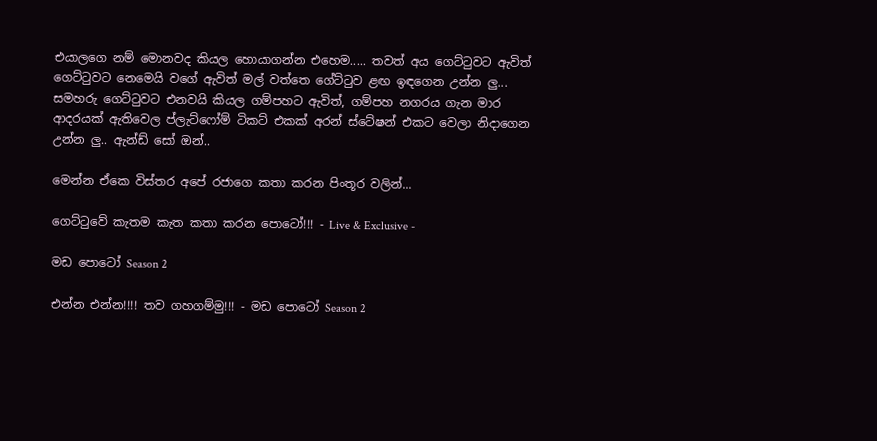එයාලගෙ නම් මොනවද කියල හොයාගන්න එහෙම..... තවත් අය ගෙට්ටුවට ඇවිත් ගෙට්ටුවට නෙමෙයි වගේ ඇවිත් මල් වත්තෙ ගේට්ටුව ළඟ ඉඳගෙන උන්න ලු... සමහරු ගෙට්ටුවට එනවයි කියල ගම්පහට ඇවිත්, ගම්පහ නගරය ගැන මාර ආදරයක් ඇතිවෙල ප්ලැට්ෆෝම් ටිකට් එකක් අරන් ස්ටේෂන් එකට වෙලා නිදාගෙන උන්න ලු.. ඇන්ඩ් සෝ ඔන්..

මෙන්න ඒකෙ විස්තර අපේ රජාගෙ කතා කරන පිංතූර වලින්...

ගෙට්ටුවේ කැතම කැත කතා කරන පොටෝ!!! - Live & Exclusive -

මඩ පොටෝ Season 2

එන්න එන්න!!!! තව ගහගම්මු!!! - මඩ පොටෝ Season 2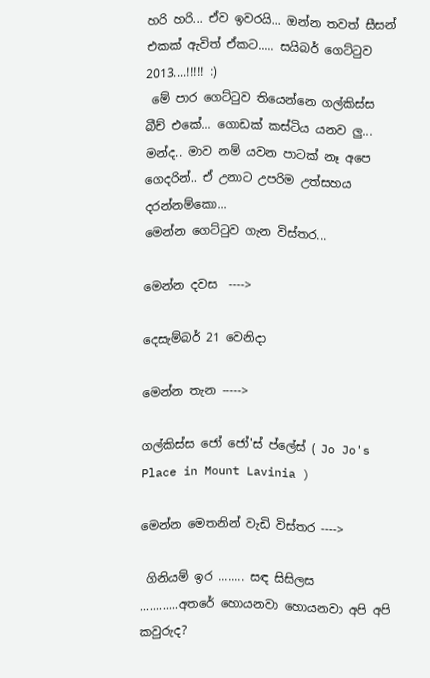හරි හරි... ඒව ඉවරයි... ඔන්න තවත් සීසන් එකක් ඇවිත් ඒකට..... සයිබර් ගෙට්ටුව 2013....!!!!! :)
 මේ පාර ගෙට්ටුව තියෙන්නෙ ගල්කිස්ස බීච් එකේ... ගොඩක් කස්ටිය යනව ලු... මන්ද.. මාව නම් යවන පාටක් නෑ අපෙ ගෙදරින්.. ඒ උනාට උපරිම උත්සහය දරන්නම්කො...
මෙන්න ගෙට්ටුව ගැන විස්තර...

මෙන්න දවස  ---->

දෙසැම්බර් 21 වෙනිදා

මෙන්න තැන ----->

ගල්කිස්ස ජෝ ජෝ'ස් ප්ලේස් ( Jo Jo's Place in Mount Lavinia )

මෙන්න මෙතනින් වැඩි විස්තර ---->

 ගිනියම් ඉර ........ සඳ සිසිලස ............අතරේ හොයනවා හොයනවා අපි අපි කවුරුද?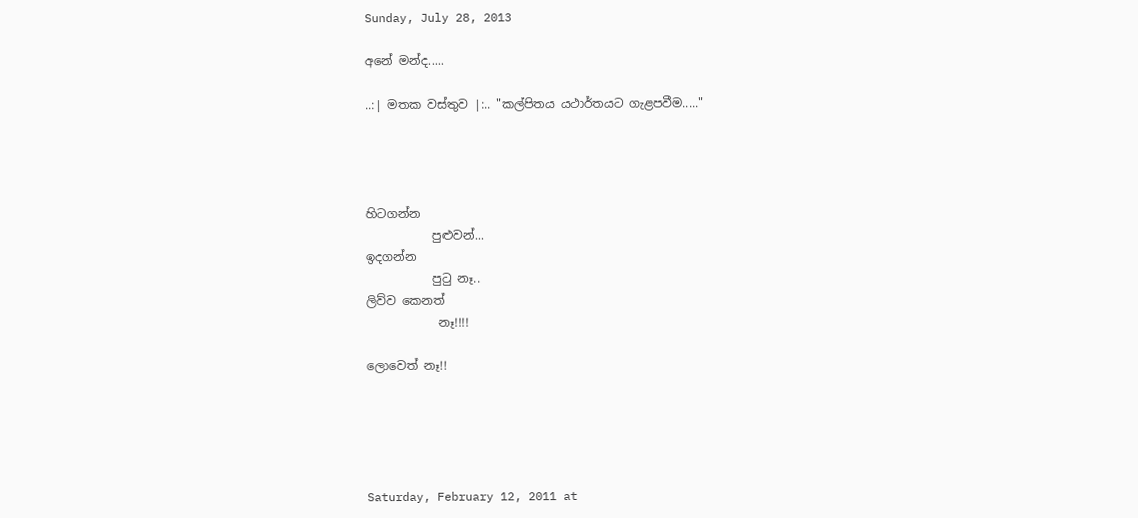Sunday, July 28, 2013

අනේ මන්ද.....

..:| මතක වස්තුව |:.. "කල්පිතය යථාර්තයට ගැළපවීම....."




හිටගන්න
           පුළුවන්...
ඉදගන්න
           පුටු නෑ..
ලිව්ව කෙනත්
            නෑ!!!!

ලොවෙත් නෑ!!





Saturday, February 12, 2011 at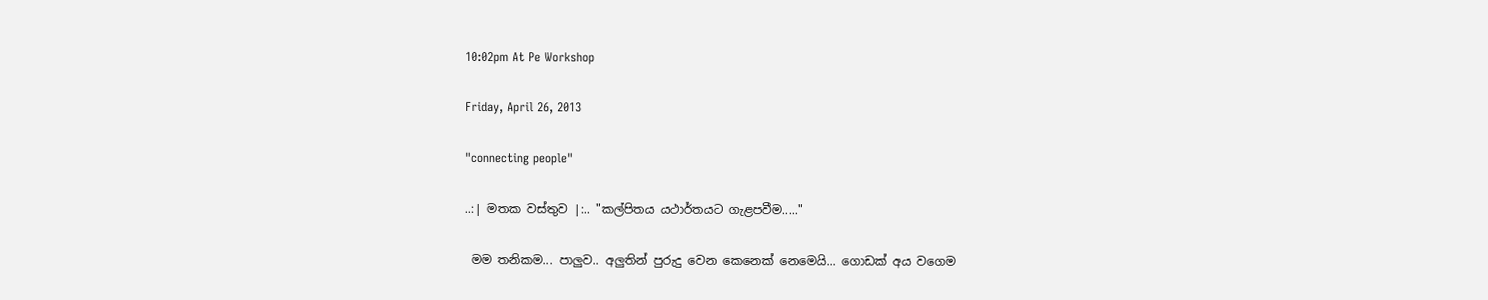10:02pm At Pe Workshop

Friday, April 26, 2013

"connecting people"

..:| මතක වස්තුව |:.. "කල්පිතය යථාර්තයට ගැළපවීම....."

 මම තනිකම... පාලුව.. අලුතින් පුරුදු වෙන කෙනෙක් නෙමෙයි... ගොඩක් අය වගෙම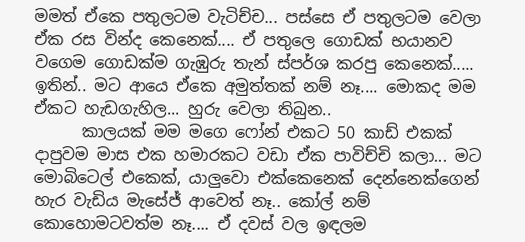මමත් ඒකෙ පතුලටම වැටිච්ච... පස්සෙ ඒ පතුලටම වෙලා ඒක රස වින්ද කෙනෙක්.... ඒ පතුලෙ ගොඩක් භයානව වගෙම ගොඩක්ම ගැඹුරු තැන් ස්පර්ශ කරපු කෙනෙක්..... ඉතින්.. මට ආයෙ ඒකෙ අමුත්තක් නම් නෑ.... මොකද මම ඒකට හැඩගැහිල... හුරු වෙලා තිබුන..
      කාලයක් මම මගෙ ෆෝන් එකට 50 කාඩ් එකක් දාපුවම මාස එක හමාරකට වඩා ඒක පාවිච්චි කලා... මට මොබිටෙල් එකෙක්, යාලුවො එක්කෙනෙක් දෙන්නෙක්ගෙන් හැර වැඩිය මැසේජ් ආවෙත් නෑ.. කෝල් නම් කොහොමටවත්ම නෑ.... ඒ දවස් වල ඉඳලම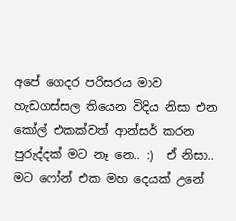අපේ ගෙදර පරිසරය මාව හැඩගස්සල තියෙන විදිය නිසා එන කෝල් එකක්වත් ආන්සර් කරන පුරුද්දක් මට නෑ නෙ.. :)  ඒ නිසා.. මට ෆෝන් එක මහ දෙයක් උනේ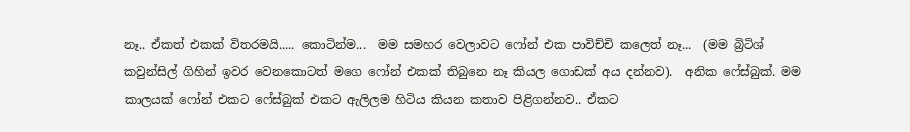නෑ.. ඒකත් එකක් විතරමයි..... කොටින්ම...  මම සමහර වෙලාවට ෆෝන් එක පාවිච්චි කලෙත් නෑ...  (මම බ්‍රිටිශ් කවුන්සිල් ගිහින් ඉවර වෙනකොටත් මගෙ ෆෝන් එකක් තිබුනෙ නෑ කියල ගොඩක් අය දන්නව).  අනික ෆේස්බුක්. මම කාලයක් ෆෝන් එකට ෆේස්බුක් එකට ඇලිලම හිටිය කියන කතාව පිළිගන්නව.. ඒකට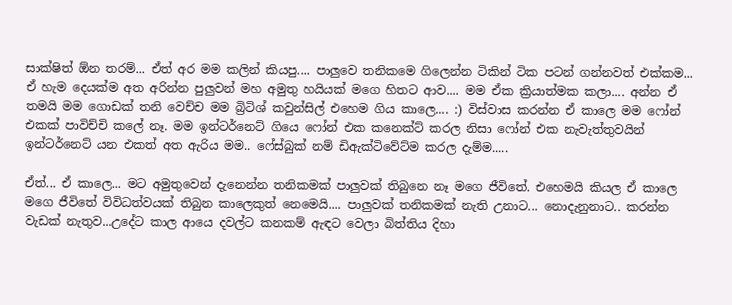සාක්ෂිත් ඕන තරම්... ඒත් අර මම කලින් කියපු.... පාලුවෙ තනිකමෙ ගිලෙන්න ටිකින් ටික පටන් ගන්නවත් එක්කම... ඒ හැම දෙයක්ම අත අරින්න පුලුවන් මහ අමුතු හයියක් මගෙ හිතට ආව.... මම ඒක ක්‍රියාත්මක කලා.... අන්න ඒ තමයි මම ගොඩක් තනි වෙච්ච මම බ්‍රිටිශ් කවුන්සිල් එහෙම ගිය කාලෙ.... :) විස්වාස කරන්න ඒ කාලෙ මම ෆෝන් එකක් පාවිච්චි කලේ නෑ. මම ඉන්ටර්නෙට් ගියෙ ෆෝන් එක කනෙක්ට් කරල නිසා ෆෝන් එක නැවැත්තුවයින් ඉන්ටර්නෙට් යන එකත් අත ඇරිය මම.. ෆේස්බුක් නම් ඩිඇක්ටිවේට්ම කරල දැම්ම.....

ඒත්... ඒ කාලෙ... මට අමුතුවෙන් දැනෙන්න තනිකමක් පාලුවක් තිබුනෙ නෑ මගෙ ජීවිතේ. එහෙමයි කියල ඒ කාලෙ මගෙ ජීවිතේ විවිධත්වයක් තිබුන කාලෙකුත් නෙමෙයි.... පාලුවක් තනිකමක් නැති උනාට... නොදැනුනාට.. කරන්න වැඩක් නැතුව...උදේට කාල ආයෙ දවල්ට කනකම් ඇඳට වෙලා බිත්තිය දිහා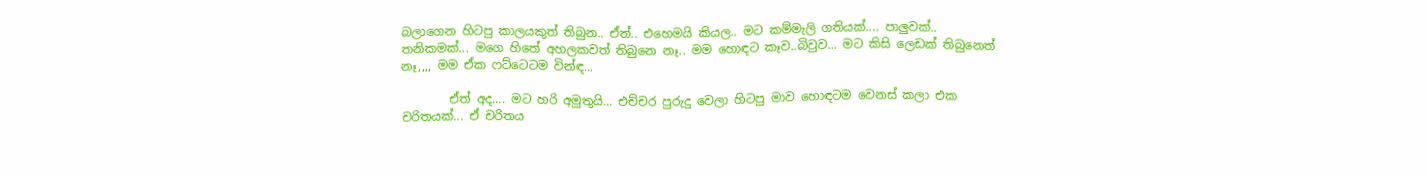බලාගෙන හිටපු කාලයකුත් තිබුන.. ඒත්.. එහෙමයි කියල.. මට කම්මැලි ගතියක්.... පාලුවක්.. තනිකමක්... මගෙ හිතේ අහලකවත් තිබුනෙ නෑ.. මම හොඳට කෑව..බිවුව... මට කිසි ලෙඩක් තිබුනෙත් නෑ,,,, මම ඒක ෆට්ටෙටම වින්ඳ...

        ඒත් අද.... මට හරි අමුතුයි... එච්චර පුරුදු වෙලා හිටපු මාව හොඳටම වෙනස් කලා එක චරිතයක්... ඒ චරිතය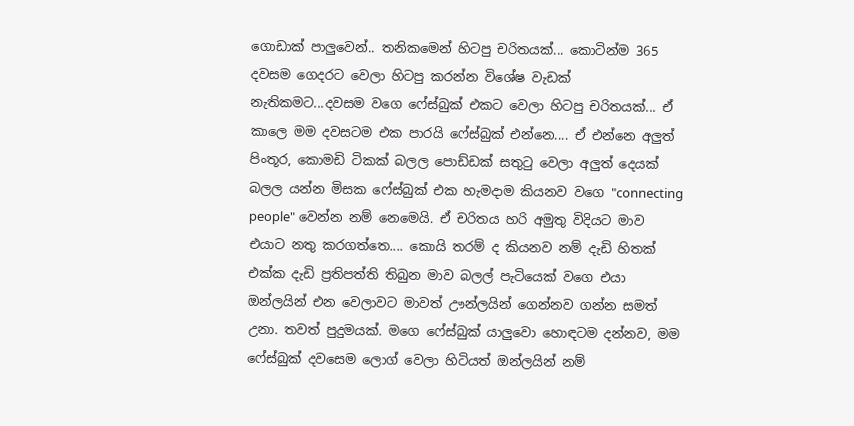ගොඩාක් පාලුවෙන්.. තනිකමෙන් හිටපු චරිතයක්... කොටින්ම 365 දවසම ගෙදරට වෙලා හිටපු කරන්න විශේෂ වැඩක් නැතිකමට...දවසම වගෙ ෆේස්බුක් එකට වෙලා හිටපු චරිතයක්... ඒ කාලෙ මම දවසටම එක පාරයි ෆේස්බුක් එන්නෙ.... ඒ එන්නෙ අලුත් පිංතූර, කොමඩි ටිකක් බලල පොඩ්ඩක් සතුටු වෙලා අලුත් දෙයක් බලල යන්න මිසක ෆේස්බුක් එක හැමදාම කියනව වගෙ "connecting people" වෙන්න නම් නෙමෙයි. ඒ චරිතය හරි අමුතු විදියට මාව එයාට නතු කරගත්තෙ.... කොයි තරම් ද කියනව නම් දැඩි හිතක් එක්ක දැඩි ප්‍රතිපත්ති තිබුන මාව බලල් පැටියෙක් වගෙ එයා ඔන්ලයින් එන වෙලාවට මාවත් ඌන්ලයින් ගෙන්නව ගන්න සමත් උනා. තවත් පුදුමයක්. මගෙ ෆේස්බුක් යාලුවො හොඳටම දන්නව, මම ෆේස්බුක් දවසෙම ලොග් වෙලා හිටියත් ඔන්ලයින් නම්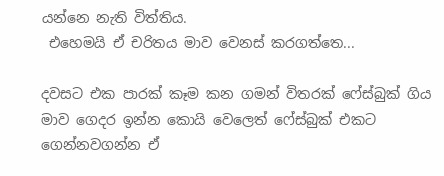යන්නෙ නැති විත්තිය.
 එහෙමයි ඒ චරිතය මාව වෙනස් කරගත්තෙ...

දවසට එක පාරක් කෑම කන ගමන් විතරක් ෆේස්බුක් ගිය මාව ගෙදර ඉන්න කොයි වෙලෙත් ෆේස්බුක් එකට ගෙන්නවගන්න ඒ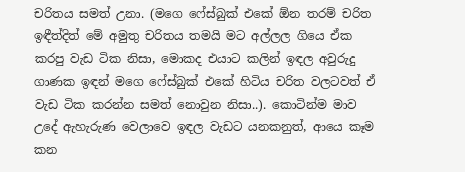චරිතය සමත් උනා. (මගෙ ෆේස්බුක් එකේ ඕන තරම් චරිත ඉඳීත්දිත් මේ අමුතු චරිතය තමයි මට අල්ලල ගියෙ ඒක කරපු වැඩ ටික නිසා, මොකද එයාට කලින් ඉඳල අවුරුදු ගාණක ඉඳන් මගෙ ෆේස්බුක් එකේ හිටිය චරිත වලටවත් ඒ වැඩ ටික කරන්න සමත් නොවුන නිසා..). කොටින්ම මාව උදේ ඇහැරුණ වෙලාවෙ ඉඳල වැඩට යනකනුත්, ආයෙ කෑම කන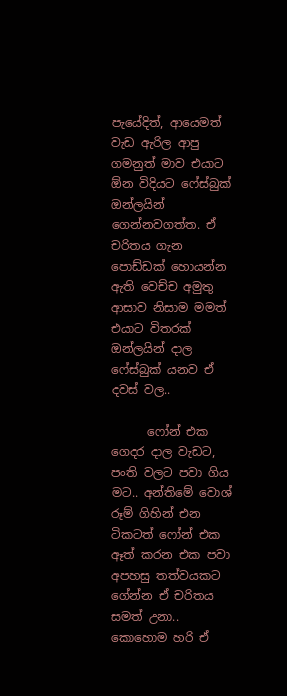පැයේදිත්, ආයෙමත් වැඩ ඇරිල ආපු ගමනුත් මාව එයාට ඕන විදියට ෆේස්බුක් ඔන්ලයින් ගෙන්නවගත්ත. ඒ චරිතය ගැන පොඩ්ඩක් හොයන්න ඇති වෙච්ච අමුතු ආසාව නිසාම මමත් එයාට විතරක් ඔන්ලයින් දාල ෆේස්බුක් යනව ඒ දවස් වල..

      ෆෝන් එක ගෙදර දාල වැඩට, පංති වලට පවා ගිය මට.. අන්තිමේ වොශ් රූම් ගිහින් එන ටිකටත් ෆෝන් එක ඈත් කරන එක පවා අපහසු තත්වයකට ගේන්න ඒ චරිතය සමත් උනා.. කොහොම හරි ඒ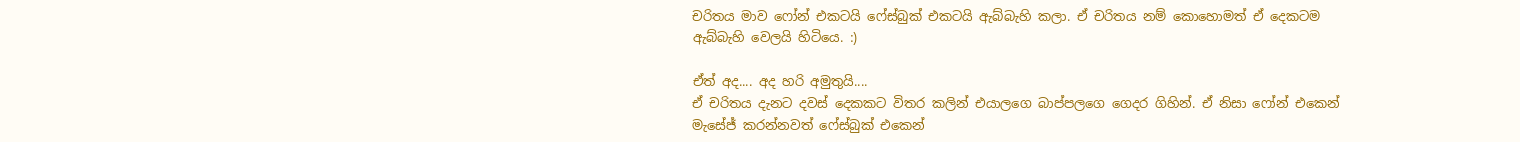චරිතය මාව ෆෝන් එකටයි ෆේස්බුක් එකටයි ඇබ්බැහි කලා. ඒ චරිතය නම් කොහොමත් ඒ දෙකටම ඇබ්බැහි වෙලයි හිටියෙ. :)

ඒත් අද.... අද හරි අමුතුයි....
ඒ චරිතය දැනට දවස් දෙකකට විතර කලින් එයාලගෙ බාප්පලගෙ ගෙදර ගිහින්. ඒ නිසා ෆෝන් එකෙන් මැසේජ් කරන්නවත් ෆේස්බුක් එකෙන්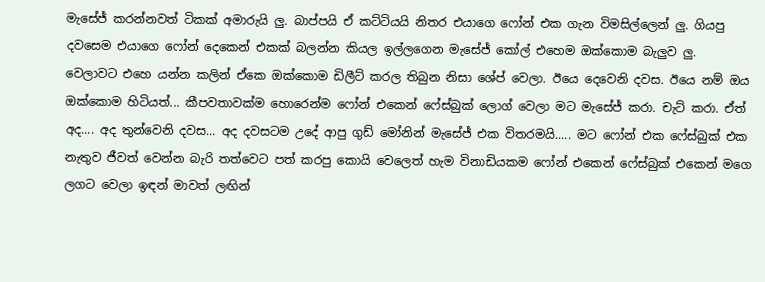මැසේජ් කරන්නවත් ටිකක් අමාරුයි ලු. බාප්පයි ඒ කට්ටියයි නිතර එයාගෙ ෆෝන් එක ගැන විමසිල්ලෙන් ලු. ගියපු දවසෙම එයාගෙ ෆෝන් දෙකෙන් එකක් බලන්න කියල ඉල්ලගෙන මැසේජ් කෝල් එහෙම ඔක්කොම බැලුව ලු. වෙලාවට එහෙ යන්න කලින් ඒකෙ ඔක්කොම ඩිලීට් කරල තිබුන නිසා ශේප් වෙලා. ඊයෙ දෙවෙනි දවස. ඊයෙ නම් ඔය ඔක්කොම හිටියත්... කීපවතාවක්ම හොරෙන්ම ෆෝන් එකෙන් ෆේස්බුක් ලොග් වෙලා මට මැසේජ් කරා. චැට් කරා. ඒත් අද.... අද තුන්වෙනි දවස... අද දවසටම උදේ ආපු ගුඩ් මෝනින් මැසේජ් එක විතරමයි..... මට ෆෝන් එක ෆේස්බුක් එක නැතුව ජීවත් වෙන්න බැරි තත්වෙට පත් කරපු කොයි වෙලෙත් හැම විනාඩියකම ෆෝන් එකෙන් ෆේස්බුක් එකෙන් මගෙ ලගට වෙලා ඉඳන් මාවත් ලඟින්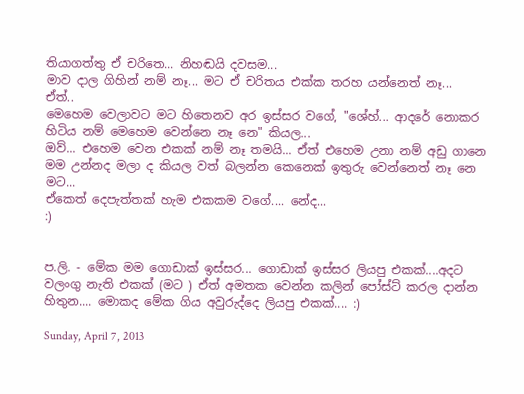තියාගත්තු ඒ චරිතෙ... නිහඬයි දවසම...
මාව දාල ගිහින් නම් නෑ... මට ඒ චරිතය එක්ක තරහ යන්නෙත් නෑ...
ඒත්..
මෙහෙම වෙලාවට මට හිතෙනව අර ඉස්සර වගේ, "ශේහ්... ආදරේ නොකර හිටිය නම් මෙහෙම වෙන්නෙ නෑ නෙ" කියල...
ඔව්... එහෙම වෙන එකක් නම් නෑ තමයි... ඒත් එහෙම උනා නම් අඩු ගානෙ මම උන්නද මලා ද කියල වත් බලන්න කෙනෙක් ඉතුරු වෙන්නෙත් නෑ නෙ මට...
ඒකෙත් දෙපැත්තක් හැම එකකම වගේ.... නේද...
:)


ප.ලි. - මේක මම ගොඩාක් ඉස්සර... ගොඩාක් ඉස්සර ලියපු එකක්....අදට වලංගු නැති එකක් (මට ) ඒත් අමතක වෙන්න කලින් පෝස්ට් කරල දාන්න හිතුන.... මොකද මේක ගිය අවුරුද්දෙ ලියපු එකක්.... :)

Sunday, April 7, 2013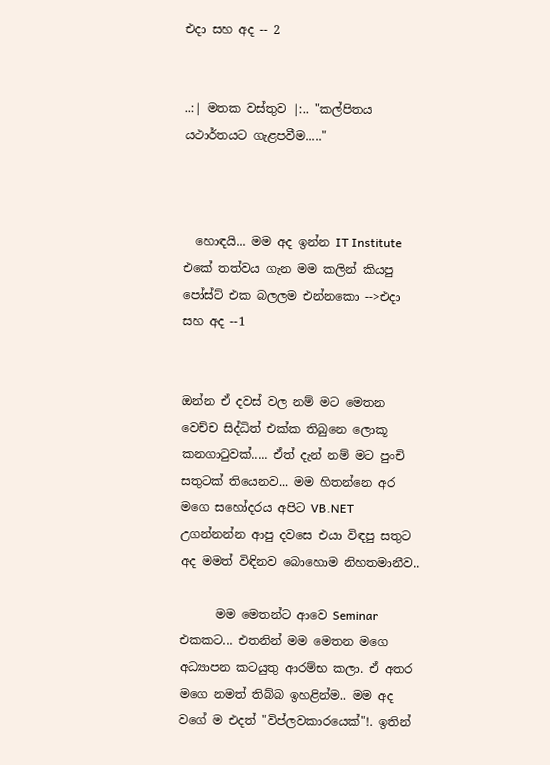එදා සහ අද -- 2


..:| මතක වස්තුව |:.. "කල්පිතය යථාර්තයට ගැළපවීම....."



  හොඳයි... මම අද ඉන්න IT Institute එකේ තත්වය ගැන මම කලින් කියපු පෝස්ට් එක බලලම එන්නකො -->එදා සහ අද --1


ඔන්න ඒ දවස් වල නම් මට මෙතන වෙච්ච සිද්ධිත් එක්ක තිබුනෙ ලොකූ කනගාටුවක්..... ඒත් දැන් නම් මට පුංචි සතුටක් තියෙනව... මම හිතන්නෙ අර මගෙ සහෝදරය අපිට VB.NET උගන්නන්න ආපු දවසෙ එයා විඳපු සතුට අද මමත් විඳිනව බොහොම නිහතමානීව..

      මම මෙතන්ට ආවෙ Seminar එකකට... එතනින් මම මෙතන මගෙ අධ්‍යාපන කටයුතු ආරම්භ කලා. ඒ අතර මගෙ නමත් තිබ්බ ඉහළින්ම.. මම අද වගේ ම එදත් "විප්ලවකාරයෙක්"!. ඉතින්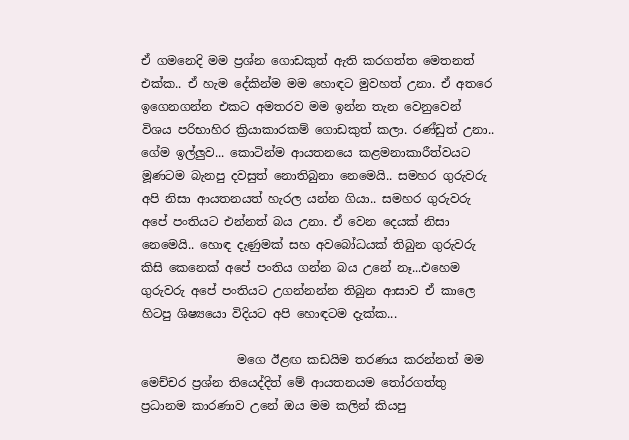ඒ ගමනෙදි මම ප්‍රශ්න ගොඩකුත් ඇති කරගත්ත මෙතනත් එක්ක.. ඒ හැම දේකින්ම මම හොඳට මුවහත් උනා. ඒ අතරෙ ඉගෙනගන්න එකට අමතරව මම ඉන්න තැන වෙනුවෙන් විශය පරිභාහිර ක්‍රියාකාරකම් ගොඩකුත් කලා. රණ්ඩුත් උනා.. ගේම ඉල්ලුව... කොටින්ම ආයතනයෙ කළමනාකාරීත්වයට මූණටම බැනපු දවසුත් නොතිබුනා නෙමෙයි.. සමහර ගුරුවරු අපි නිසා ආයතනයත් හැරල යන්න ගියා.. සමහර ගුරුවරු අපේ පංතියට එන්නත් බය උනා. ඒ වෙන දෙයක් නිසා නෙමෙයි.. හොඳ දැණුමක් සහ අවබෝධයක් තිබුන ගුරුවරු කිසි කෙනෙක් අපේ පංතිය ගන්න බය උනේ නෑ...එහෙම ගුරුවරු අපේ පංතියට උගන්නන්න තිබුන ආසාව ඒ කාලෙ හිටපු ශිෂ්‍යයො විදියට අපි හොඳටම දැක්ක...

                මගෙ ඊළඟ කඩයිම තරණය කරන්නත් මම මෙච්චර ප්‍රශ්න තියෙද්දිත් මේ ආයතනයම තෝරගත්තු ප්‍රධානම කාරණාව උනේ ඔය මම කලින් කියපු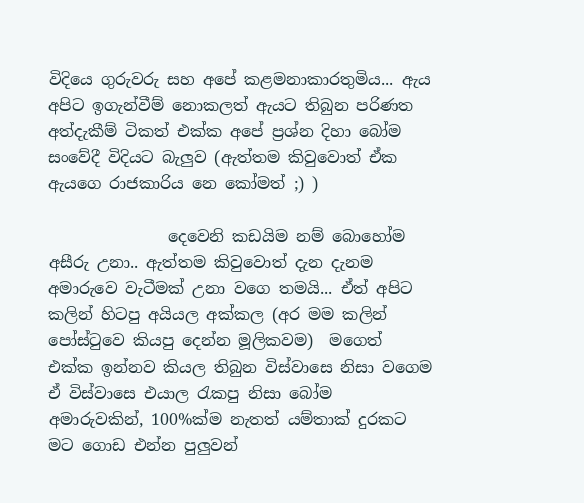විදියෙ ගුරුවරු සහ අපේ කළමනාකාරතුමිය... ඇය අපිට ඉගැන්වීම් නොකලත් ඇයට තිබුන පරිණත අත්දැකීම් ටිකත් එක්ක අපේ ප්‍රශ්න දිහා බෝම සංවේදී විදියට බැලුව (ඇත්තම කිවුවොත් ඒක ඇයගෙ රාජකාරිය නෙ කෝමත් ;) )

               දෙවෙනි කඩයිම නම් බොහෝම අසීරු උනා.. ඇත්තම කිවුවොත් දැන දැනම අමාරුවෙ වැටීමක් උනා වගෙ තමයි... ඒත් අපිට කලින් හිටපු අයියල අක්කල (අර මම කලින් පෝස්ටුවෙ කියපු දෙන්න මූලිකවම)  මගෙත් එක්ක ඉන්නව කියල තිබුන විස්වාසෙ නිසා වගෙම ඒ විස්වාසෙ එයාල රැකපු නිසා බෝම අමාරුවකින්, 100%ක්ම නැතත් යම්තාක් දුරකට මට ගොඩ එන්න පුලුවන්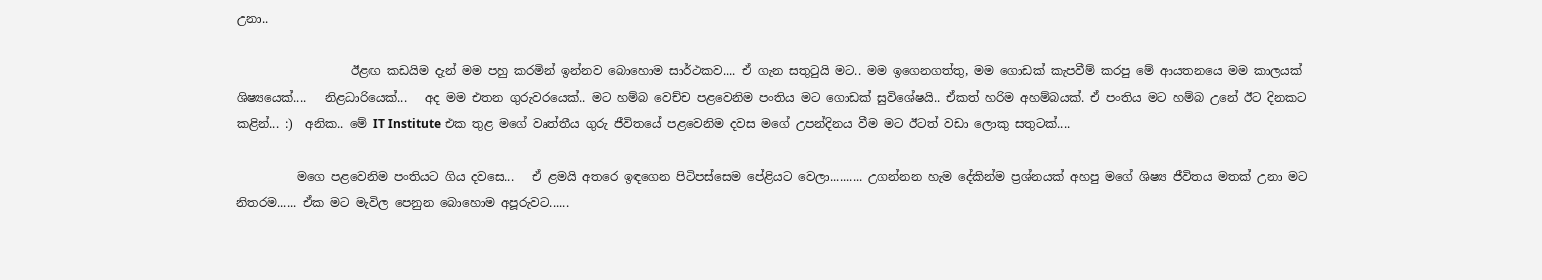උනා..

                   ඊළඟ කඩයිම දැන් මම පහු කරමින් ඉන්නව බොහොම සාර්ථකව.... ඒ ගැන සතුටුයි මට.. මම ඉගෙනගත්තු, මම ගොඩක් කැපවීම් කරපු මේ ආයතනයෙ මම කාලයක් ශිෂ්‍යයෙක්....   නිළධාරියෙක්...   අද මම එතන ගුරුවරයෙක්.. මට හම්බ වෙච්ච පළවෙනිම පංතිය මට ගොඩක් සුවිශේෂයි.. ඒකත් හරිම අහම්බයක්. ඒ පංතිය මට හම්බ උනේ ඊට දිනකට කළින්... :)  අනික.. මේ IT Institute එක තුළ මගේ වෘත්තීය ගුරු ජීවිතයේ පළවෙනිම දවස මගේ උපන්දිනය වීම මට ඊටත් වඩා ලොකු සතුටක්....

          මගෙ පළවෙනිම පංතියට ගිය දවසෙ...   ඒ ළමයි අතරෙ ඉඳගෙන පිටිපස්සෙම පේළියට වෙලා.......... උගන්නන හැම දේකින්ම ප්‍රශ්නයක් අහපු මගේ ශිෂ්‍ය ජීවිතය මතක් උනා මට නිතරම...... ඒක මට මැවිල පෙනුන බොහොම අපූරුවට......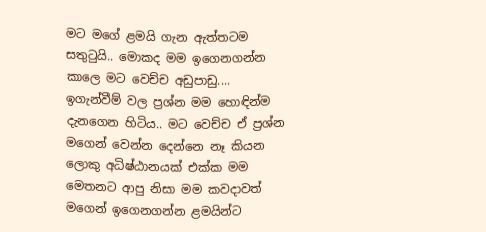මට මගේ ළමයි ගැන ඇත්තටම සතුටුයි.. මොකද මම ඉගෙනගන්න කාලෙ මට වෙච්ච අඩුපාඩු.... ඉගැන්වීම් වල ප්‍රශ්න මම හොඳින්ම දැනගෙන හිටිය.. මට වෙච්ච ඒ ප්‍රශ්න මගෙන් වෙන්න දෙන්නෙ නෑ කියන ලොකු අධිෂ්ඨානයක් එක්ක මම මෙතනට ආපු නිසා මම කවදාවත් මගෙන් ඉගෙනගන්න ළමයින්ට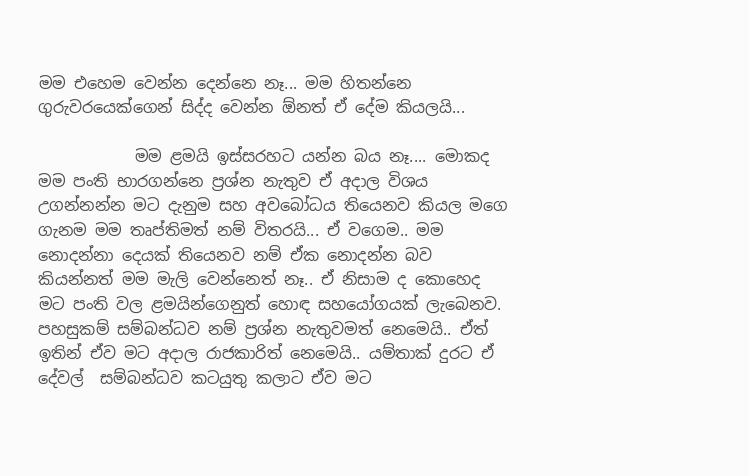මම එහෙම වෙන්න දෙන්නෙ නෑ... මම හිතන්නෙ ගුරුවරයෙක්ගෙන් සිද්ද වෙන්න ඕනත් ඒ දේම කියලයි...

            මම ළමයි ඉස්සරහට යන්න බය නෑ.... මොකද මම පංති භාරගන්නෙ ප්‍රශ්න නැතුව ඒ අදාල විශය උගන්නන්න මට දැනුම සහ අවබෝධය තියෙනව කියල මගෙ ගැනම මම තෘප්තිමත් නම් විතරයි... ඒ වගෙම.. මම නොදන්නා දෙයක් තියෙනව නම් ඒක නොදන්න බව කියන්නත් මම මැලි වෙන්නෙත් නෑ.. ඒ නිසාම ද කොහෙද මට පංති වල ළමයින්ගෙනුත් හොඳ සහයෝගයක් ලැබෙනව. පහසුකම් සම්බන්ධව නම් ප්‍රශ්න නැතුවමත් නෙමෙයි.. ඒත් ඉතින් ඒව මට අදාල රාජකාරිත් නෙමෙයි.. යම්තාක් දුරට ඒ දේවල්  සම්බන්ධව කටයුතු කලාට ඒව මට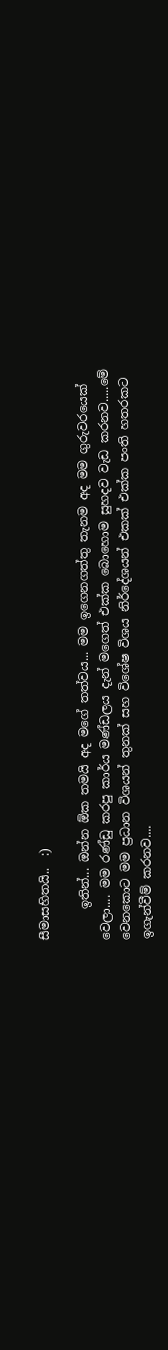සීමාසහිතයි..  :)

     ඉතින්... ඔන්න ඕක තමයි අද මගේ තත්වය... මම ඉගෙනගත්තු තැනම අද මම ගුරුවරයෙක් වෙලා.... මම රණ්ඩු කරපු කාර්ය මණ්ඩලය දැන් මගෙත් එක්ක බොහොම සුහදව වැඩ කරනව.....මේ වෙනකොට මම ප්‍රධාන විශයන් තුනක් සහ විශේෂ විශය නිර්දේශයන් එකක් එක්ක පංති හතරකට ඉගැන්වීම් කරනව....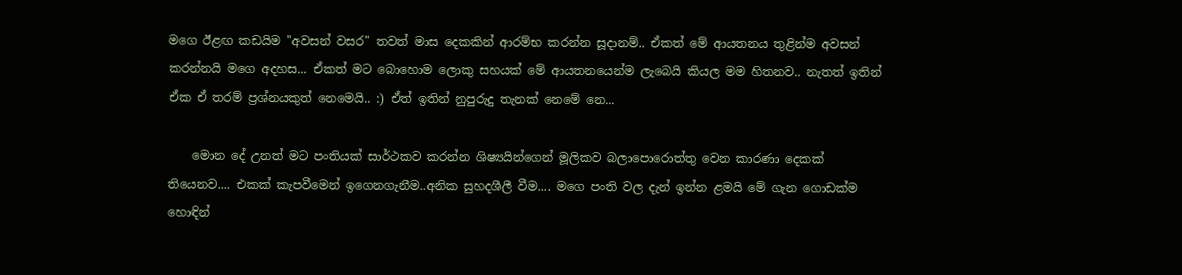මගෙ ඊළඟ කඩයිම "අවසන් වසර" තවත් මාස දෙකකින් ආරම්භ කරන්න සූදානම්.. ඒකත් මේ ආයතනය තුළින්ම අවසන් කරන්නයි මගෙ අදහස... ඒකත් මට බොහොම ලොකු සහයක් මේ ආයතනයෙන්ම ලැබෙයි කියල මම හිතනව.. නැතත් ඉතින් ඒක ඒ තරම් ප්‍රශ්නයකුත් නෙමෙයි.. :) ඒත් ඉතින් නුපුරුදු තැනක් නෙමේ නෙ...

    මොන දේ උනත් මට පංතියක් සාර්ථකව කරන්න ශිෂ්‍යයින්ගෙන් මූලිකව බලාපොරොත්තු වෙන කාරණා දෙකක් තියෙනව.... එකක් කැපවීමෙන් ඉගෙනගැනීම..අනික සුහදශීලී වීම.... මගෙ පංති වල දැන් ඉන්න ළමයි මේ ගැන ගොඩක්ම හොඳින්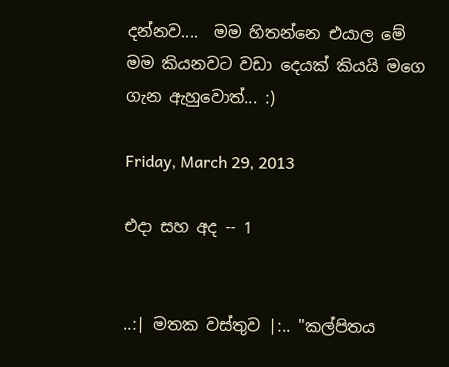දන්නව....  මම හිතන්නෙ එයාල මේ මම කියනවට වඩා දෙයක් කියයි මගෙ ගැන ඇහුවොත්... :)

Friday, March 29, 2013

එදා සහ අද -- 1


..:| මතක වස්තුව |:.. "කල්පිතය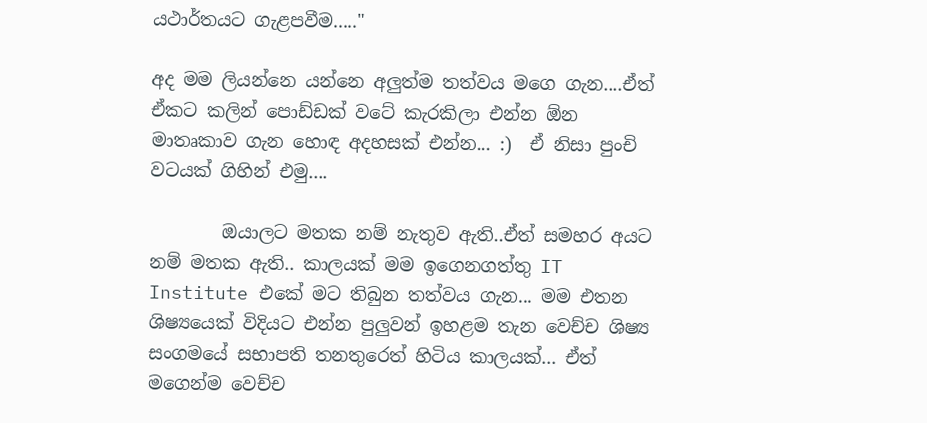යථාර්තයට ගැළපවීම....."

අද මම ලියන්නෙ යන්නෙ අලුත්ම තත්වය මගෙ ගැන....ඒත් ඒකට කලින් පොඩ්ඩක් වටේ කැරකිලා එන්න ඕන මාතෘකාව ගැන හොඳ අදහසක් එන්න... :)  ඒ නිසා පුංචි වටයක් ගිහින් එමු....

        ඔයාලට මතක නම් නැතුව ඇති..ඒත් සමහර අයට නම් මතක ඇති.. කාලයක් මම ඉගෙනගත්තු IT Institute එකේ මට තිබුන තත්වය ගැන... මම එතන ශිෂ්‍යයෙක් විදියට එන්න පුලුවන් ඉහළම තැන වෙච්ච ශිෂ්‍ය සංගමයේ සභාපති තනතුරෙත් හිටිය කාලයක්... ඒත් මගෙන්ම වෙච්ච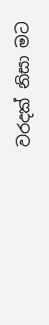වරදක් නිසා මට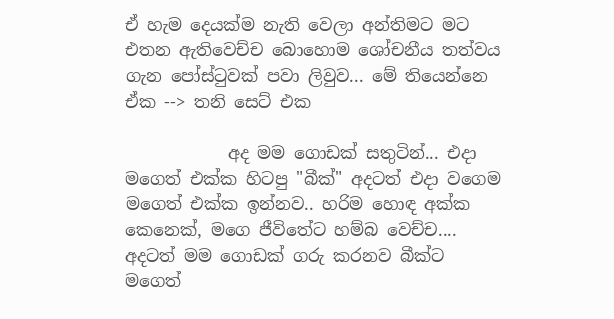ඒ හැම දෙයක්ම නැති වෙලා අන්තිමට මට එතන ඇතිවෙච්ච බොහොම ශෝචනීය තත්වය ගැන පෝස්ටුවක් පවා ලිවුව... මේ තියෙන්නෙ ඒක --> තනි සෙට් එක

            අද මම ගොඩක් සතුටින්... එදා මගෙත් එක්ක හිටපු "බීක්" අදටත් එදා වගෙම මගෙත් එක්ක ඉන්නව.. හරිම හොඳ අක්ක කෙනෙක්, මගෙ ජීවිතේට හම්බ වෙච්ච.... අදටත් මම ගොඩක් ගරු කරනව බීක්ට මගෙත්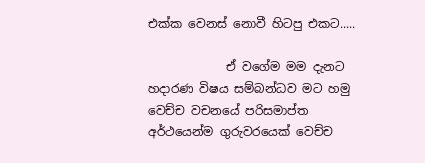එක්ක වෙනස් නොවී හිටපු එකට.....

             ඒ වගේම මම දැනට හදාරණ විෂය සම්බන්ධව මට හමු වෙච්ච වචනයේ පරිසමාප්ත අර්ථයෙන්ම ගුරුවරයෙක් වෙච්ච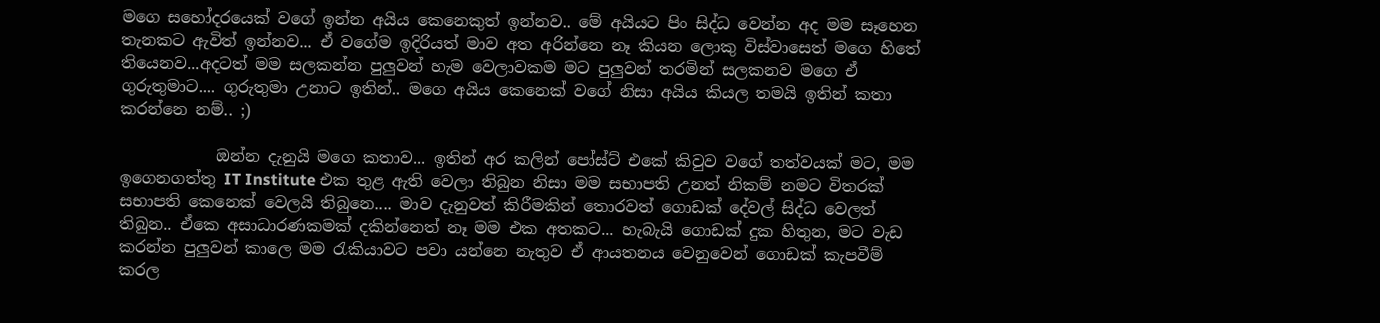මගෙ සහෝදරයෙක් වගේ ඉන්න අයිය කෙනෙකුත් ඉන්නව.. මේ අයියට පිං සිද්ධ වෙන්න අද මම සෑහෙන තැනකට ඇවිත් ඉන්නව... ඒ වගේම ඉදිරියත් මාව අත අරින්නෙ නෑ කියන ලොකු විස්වාසෙත් මගෙ හිතේ තියෙනව...අදටත් මම සලකන්න පුලුවන් හැම වෙලාවකම මට පුලුවන් තරමින් සලකනව මගෙ ඒ ගුරුතුමාට.... ගුරුතුමා උනාට ඉතින්.. මගෙ අයිය කෙනෙක් වගේ නිසා අයිය කියල තමයි ඉතින් කතා කරන්නෙ නම්.. ;)

            ඔන්න දැනුයි මගෙ කතාව... ඉතින් අර කලින් පෝස්ට් එකේ කිවුව වගේ තත්වයක් මට, මම ඉගෙනගත්තු IT Institute එක තුළ ඇති වෙලා තිබුන නිසා මම සභාපති උනත් නිකම් නමට විතරක් සභාපති කෙනෙක් වෙලයි තිබුනෙ.... මාව දැනුවත් කිරීමකින් තොරවත් ගොඩක් දේවල් සිද්ධ වෙලත් තිබුන.. ඒකෙ අසාධාරණකමක් දකින්නෙත් නෑ මම එක අතකට... හැබැයි ගොඩක් දුක හිතුන, මට වැඩ කරන්න පුලුවන් කාලෙ මම රැකියාවට පවා යන්නෙ නැතුව ඒ ආයතනය වෙනුවෙන් ගොඩක් කැපවීම් කරල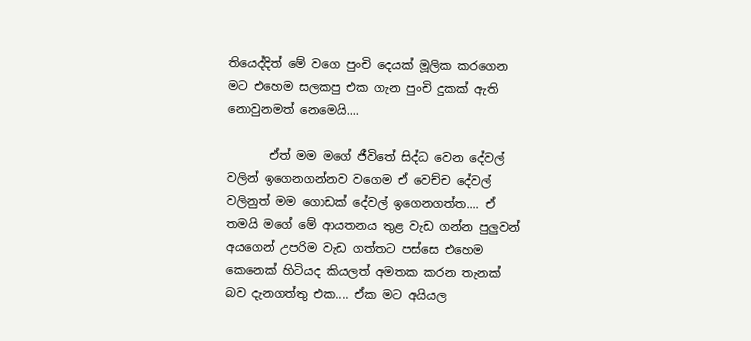තියෙද්දිත් මේ වගෙ පුංචි දෙයක් මූලික කරගෙන මට එහෙම සලකපු එක ගැන පුංචි දුකක් ඇති නොවුනමත් නෙමෙයි....

       ඒත් මම මගේ ජීවිතේ සිද්ධ වෙන දේවල් වලින් ඉගෙනගන්නව වගෙම ඒ වෙච්ච දේවල් වලිනුත් මම ගොඩක් දේවල් ඉගෙනගත්ත.... ඒ තමයි මගේ මේ ආයතනය තුළ වැඩ ගන්න පුලුවන් අයගෙන් උපරිම වැඩ ගත්තට පස්සෙ එහෙම කෙනෙක් හිටියද කියලත් අමතක කරන තැනක් බව දැනගත්තු එක.... ඒක මට අයියල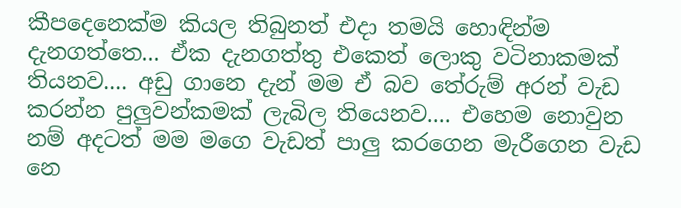කීපදෙනෙක්ම කියල තිබුනත් එදා තමයි හොඳින්ම දැනගත්තෙ... ඒක දැනගත්තු එකෙත් ලොකු වටිනාකමක් තියනව.... අඩු ගානෙ දැන් මම ඒ බව තේරුම් අරන් වැඩ කරන්න පුලුවන්කමක් ලැබිල තියෙනව.... එහෙම නොවුන නම් අදටත් මම මගෙ වැඩත් පාලු කරගෙන මැරීගෙන වැඩ නෙ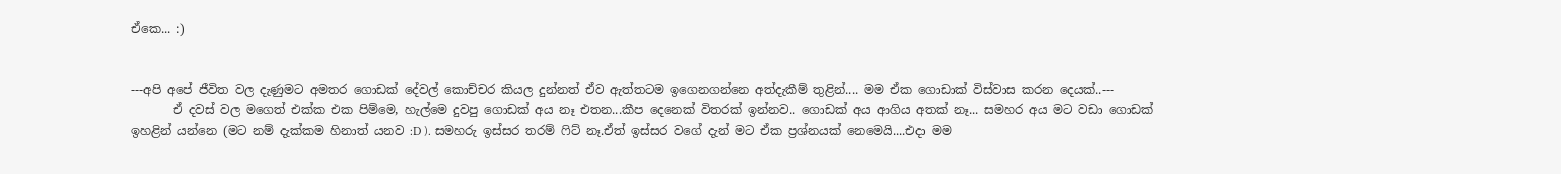ඒකෙ... :)


---අපි අපේ ජීවිත වල දැණුමට අමතර ගොඩක් දේවල් කොච්චර කියල දුන්නත් ඒව ඇත්තටම ඉගෙනගන්නෙ අත්දැකීම් තුළින්.... මම ඒක ගොඩාක් විස්වාස කරන දෙයක්..---
       ඒ දවස් වල මගෙත් එක්ක එක පිම්මෙ, හැල්මෙ දුවපු ගොඩක් අය නෑ එතන...කීප දෙනෙක් විතරක් ඉන්නව.. ගොඩක් අය ආගිය අතක් නෑ... සමහර අය මට වඩා ගොඩක් ඉහළින් යන්නෙ (මට නම් දැක්කම හිනාත් යනව :D ). සමහරු ඉස්සර තරම් ෆිට් නෑ.ඒත් ඉස්සර වගේ දැන් මට ඒක ප්‍රශ්නයක් නෙමෙයි....එදා මම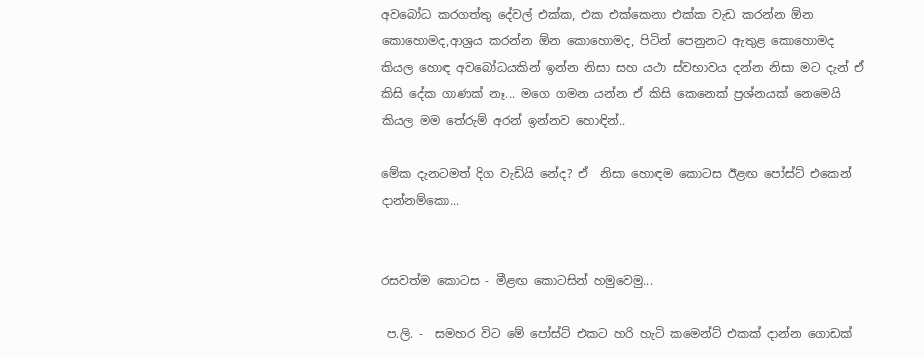අවබෝධ කරගත්තු දේවල් එක්ක, එක එක්කෙනා එක්ක වැඩ කරන්න ඕන කොහොමද,ආශ්‍රය කරන්න ඕන කොහොමද, පිටින් පෙනුනට ඇතුළ කොහොමද කියල හොඳ අවබෝධයකින් ඉන්න නිසා සහ යථා ස්වභාවය දන්න නිසා මට දැන් ඒ කිසි දේක ගාණක් නෑ... මගෙ ගමන යන්න ඒ කිසි කෙනෙක් ප්‍රශ්නයක් නෙමෙයි කියල මම තේරුම් අරන් ඉන්නව හොඳින්..

මේක දැනටමත් දිග වැඩියි නේද? ඒ  නිසා හොඳම කොටස ඊළඟ පෝස්ට් එකෙන් දාන්නම්කො...


රසවත්ම කොටස - මීළඟ කොටසින් හමුවෙමු...

 ප.ලි. -  සමහර විට මේ පෝස්ට් එකට හරි හැටි කමෙන්ට් එකක් දාන්න ගොඩක්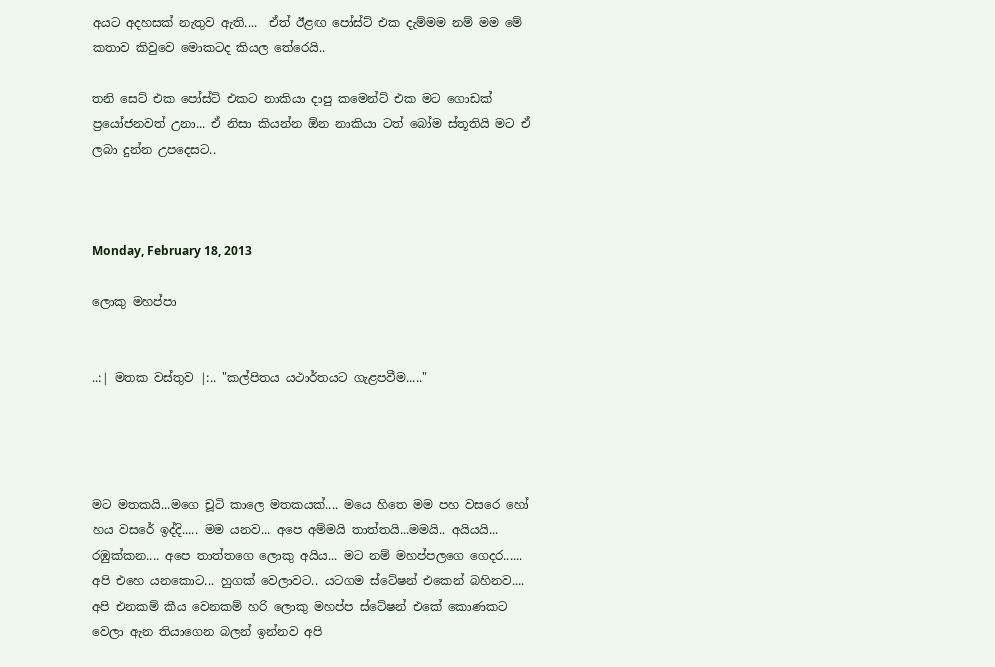අයට අදහසක් නැතුව ඇති....  ඒත් ඊළඟ පෝස්ට් එක දැම්මම නම් මම මේ කතාව කිවුවෙ මොකටද කියල තේරෙයි..

තනි සෙට් එක පෝස්ට් එකට නාකියා දාපු කමෙන්ට් එක මට ගොඩක් ප්‍රයෝජනවත් උනා... ඒ නිසා කියන්න ඕන නාකියා ටත් බෝම ස්තූතියි මට ඒ ලබා දුන්න උපදෙසට..



Monday, February 18, 2013

ලොකු මහප්පා


..:| මතක වස්තුව |:.. "කල්පිතය යථාර්තයට ගැළපවීම....."




මට මතකයි...මගෙ චූටි කාලෙ මතකයක්.... මයෙ හිතෙ මම පහ වසරෙ හෝ හය වසරේ ඉද්දි..... මම යනව... අපෙ අම්මයි තාත්තයි...මමයි.. අයියයි... රඹුක්කන.... අපෙ තාත්තගෙ ලොකු අයිය... මට නම් මහප්පලගෙ ගෙදර...... අපි එහෙ යනකොට... හුගක් වෙලාවට.. යටගම ස්ටේෂන් එකෙන් බහිනව.... අපි එනකම් කීය වෙනකම් හරි ලොකු මහප්ප ස්ටේෂන් එකේ කොණකට වෙලා ඇන තියාගෙන බලන් ඉන්නව අපි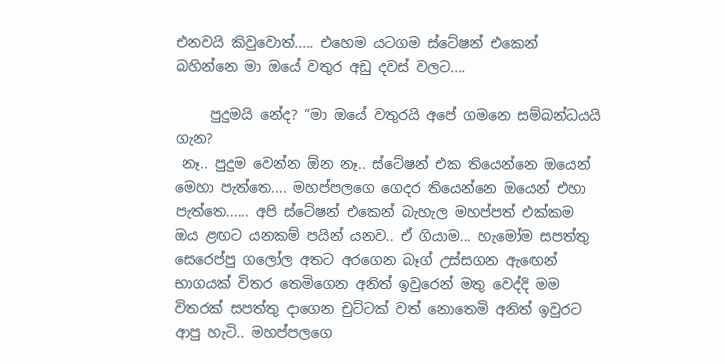එනවයි කිවුවොත්..... එහෙම යටගම ස්ටේෂන් එකෙන් බහින්නෙ මා ඔයේ වතුර අඩු දවස් වලට....

     පුදුමයි නේද? “මා ඔයේ වතුරයි අපේ ගමනෙ සම්බන්ධයයි ගැන?
 නෑ.. පුදුම වෙන්න ඕන නෑ.. ස්ටේෂන් එක තියෙන්නෙ ඔයෙන් මෙහා පැත්තෙ.... මහප්පලගෙ ගෙදර තියෙන්නෙ ඔයෙන් එහා පැත්තෙ...... අපි ස්ටේෂන් එකෙන් බැහැල මහප්පත් එක්කම ඔය ළඟට යනකම් පයින් යනව.. ඒ ගියාම... හැමෝම සපත්තු සෙරෙප්පු ගලෝල අතට අරගෙන බෑග් උස්සගන ඇඟෙන් භාගයක් විතර තෙමිගෙන අනිත් ඉවුරෙන් මතු වෙද්දි මම විතරක් සපත්තු දාගෙන චුට්ටක් වත් නොතෙමි අනිත් ඉවුරට ආපු හැටි.. මහප්පලගෙ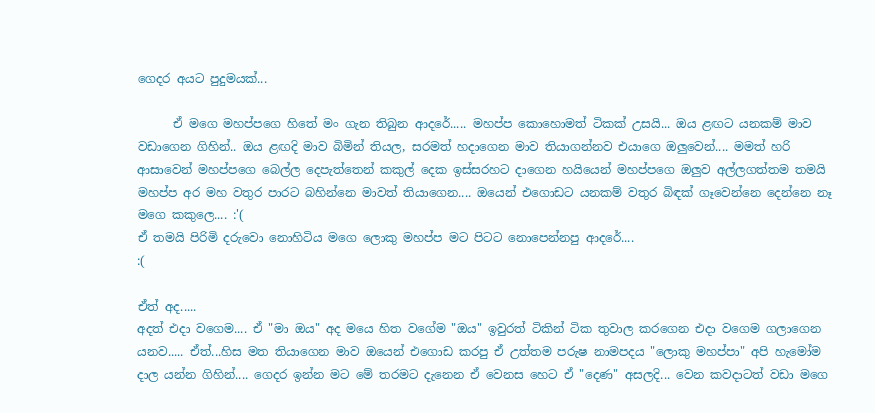ගෙදර අයට පුදුමයක්...

      ඒ මගෙ මහප්පගෙ හිතේ මං ගැන තිබුන ආදරේ..... මහප්ප කොහොමත් ටිකක් උසයි... ඔය ළඟට යනකම් මාව වඩාගෙන ගිහින්.. ඔය ළඟදි මාව බිමින් තියල, සරමත් හදාගෙන මාව තියාගන්නව එයාගෙ ඔලුවෙන්.... මමත් හරි ආසාවෙන් මහප්පගෙ බෙල්ල දෙපැත්තෙන් කකුල් දෙක ඉස්සරහට දාගෙන හයියෙන් මහප්පගෙ ඔලුව අල්ලගත්තම තමයි මහප්ප අර මහ වතුර පාරට බහින්නෙ මාවත් තියාගෙන.... ඔයෙන් එගොඩට යනකම් වතුර බිඳක් ගෑවෙන්නෙ දෙන්නෙ නෑ මගෙ කකුලෙ.... :'(
ඒ තමයි පිරිමි දරුවො නොහිටිය මගෙ ලොකු මහප්ප මට පිටට නොපෙන්නපු ආදරේ....
:(

ඒත් අද.....
අදත් එදා වගෙම.... ඒ "මා ඔය" අද මයෙ හිත වගේම "ඔය" ඉවුරත් ටිකින් ටික තුවාල කරගෙන එදා වගෙම ගලාගෙන යනව..... ඒත්...හිස මත තියාගෙන මාව ඔයෙන් එගොඩ කරපු ඒ උත්තම පරුෂ නාමපදය "ලොකු මහප්පා" අපි හැමෝම දාල යන්න ගිහින්.... ගෙදර ඉන්න මට මේ තරමට දැනෙන ඒ වෙනස හෙට ඒ "දෙණ" අසලදි... වෙන කවදාටත් වඩා මගෙ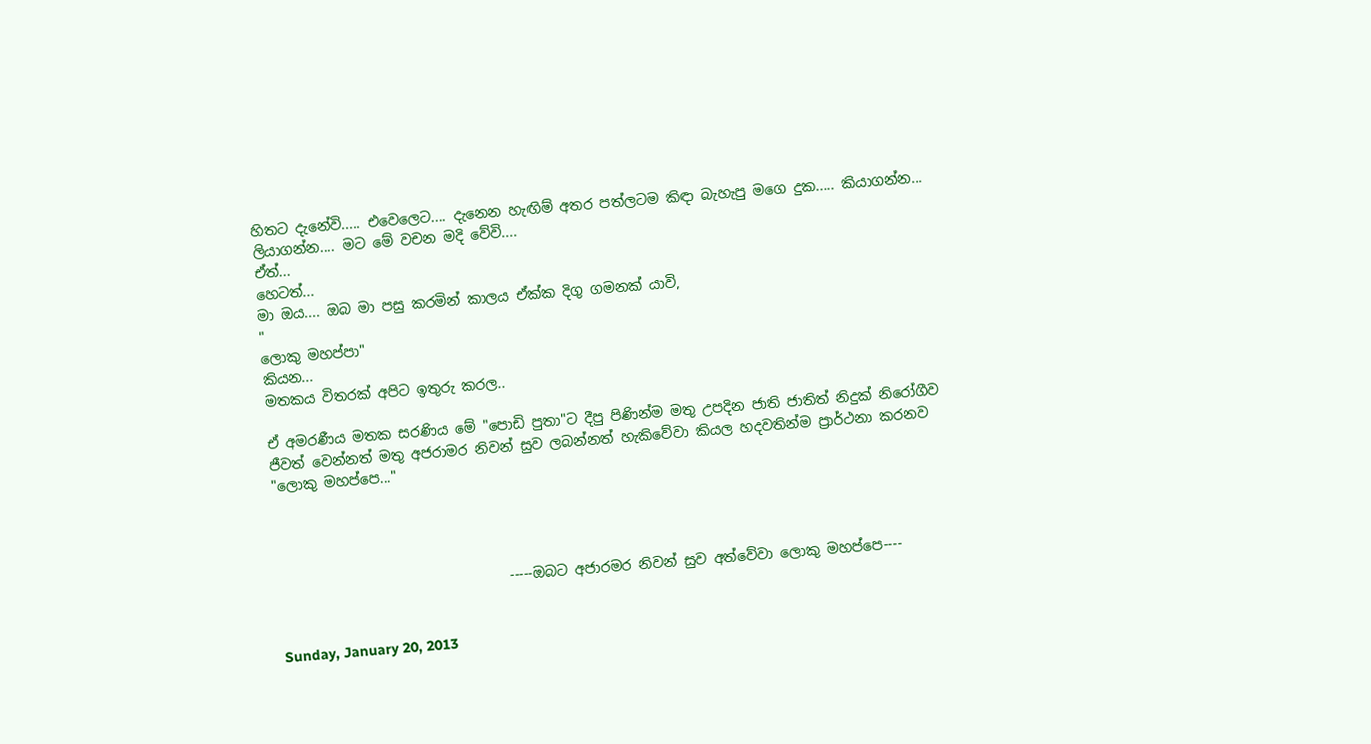හිතට දැනේවි..... එවෙලෙට.... දැනෙන හැඟිම් අතර පත්ලටම කිඳා බැහැපු මගෙ දුක..... කියාගන්න... ලියාගන්න.... මට මේ වචන මදි වේවි....
ඒත්...
හෙටත්...
මා ඔය.... ඔබ මා පසු කරමින් කාලය ඒක්ක දිගු ගමනක් යාවි,
"
ලොකු මහප්පා"
කියන...
මතකය විතරක් අපිට ඉතුරු කරල..

ඒ අමරණීය මතක සරණිය මේ "පොඩි පුතා"ට දීපු පිණින්ම මතු උපදින ජාති ජාතිත් නිදුක් නිරෝගීව ජීවත් වෙන්නත් මතු අජරාමර නිවන් සුව ලබන්නත් හැකිවේවා කියල හදවතින්ම ප්‍රාර්ථනා කරනව "ලොකු මහප්පෙ..."




                                 -----ඔබට අජාරමර නිවන් සුව අත්වේවා ලොකු මහප්පෙ----


Sunday, January 20, 2013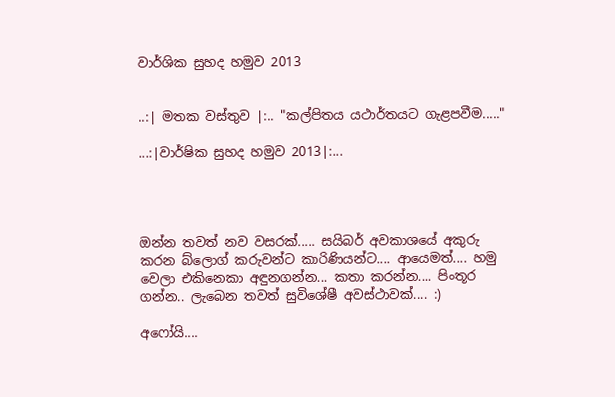වාර්ශික සුහද හමුව 2013


..:| මතක වස්තුව |:.. "කල්පිතය යථාර්තයට ගැළපවීම....."

...:|වාර්ෂික සුහද හමුව 2013|:...




ඔන්න තවත් නව වසරක්..... සයිබර් අවකාශයේ අකුරු කරන බ්ලොග් කරුවන්ට කාරිණියන්ට.... ආයෙමත්.... හමු වෙලා එකිනෙකා අඳුනගන්න... කතා කරන්න.... පිංතූර ගන්න.. ලැබෙන තවත් සුවිශේෂී අවස්ථාවක්.... :)

අෆෝයි....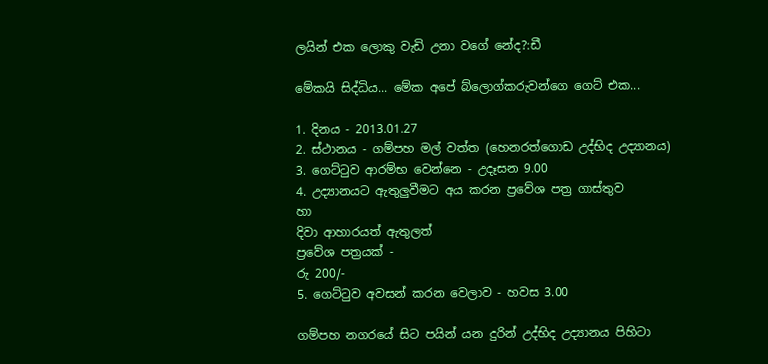ලයින් එක ලොකු වැඩි උනා වගේ නේද?:ඩී

මේකයි සිද්ධිය... මේක අපේ බ්ලොග්කරුවන්ගෙ ගෙට් එක...

1. දිනය - 2013.01.27
2. ස්ථානය - ගම්පහ මල් වත්ත (හෙනරත්ගොඩ උද්භිද උද්‍යානය)
3. ගෙට්ටුව ආරම්භ වෙන්නෙ - උදෑසන 9.00
4. උද්‍යානයට ඇතුලුවීමට අය කරන ප්‍රවේශ පත්‍ර‍ ගාස්තුව
හා
දිවා ආහාරයත් ඇතුලත්
ප්‍රවේශ පත්‍ර‍යක් -
රු 200/-
5. ගෙට්ටුව අවසන් කරන වෙලාව - හවස 3.00

ගම්පහ නගරයේ සිට පයින් යන දුරින් උද්භිද උද්‍යානය පිහිටා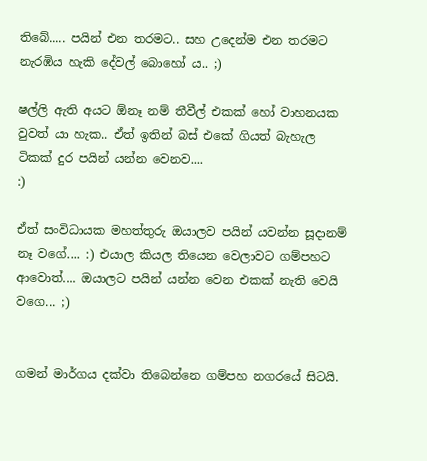තිබේ..... පයින් එන තරමට.. සහ උදෙන්ම එන තරමට නැරඹිය හැකි දේවල් බොහෝ ය.. ;)

ෂල්ලි ඇති අයට ඕනෑ නම් තීවීල් එකක් හෝ වාහනයක වුවත් යා හැක.. ඒත් ඉතින් බස් එකේ ගියත් බැහැල ටිකක් දුර පයින් යන්න වෙනව....
:)

ඒත් සංවිධායක මහත්තුරු ඔයාලව පයින් යවන්න සූදානම් නෑ වගේ.... :) එයාල කියල තියෙන වෙලාවට ගම්පහට ආවොත්.... ඔයාලට පයින් යන්න වෙන එකක් නැති වෙයි වගෙ... ;)


ගමන් මාර්ගය දක්වා තිබෙන්නෙ ගම්පහ නගරයේ සිටයි.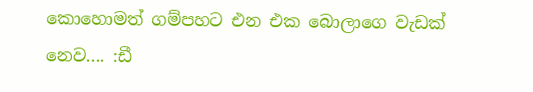කොහොමත් ගම්පහට එන එක බොලාගෙ වැඩක් නෙව.... :ඩී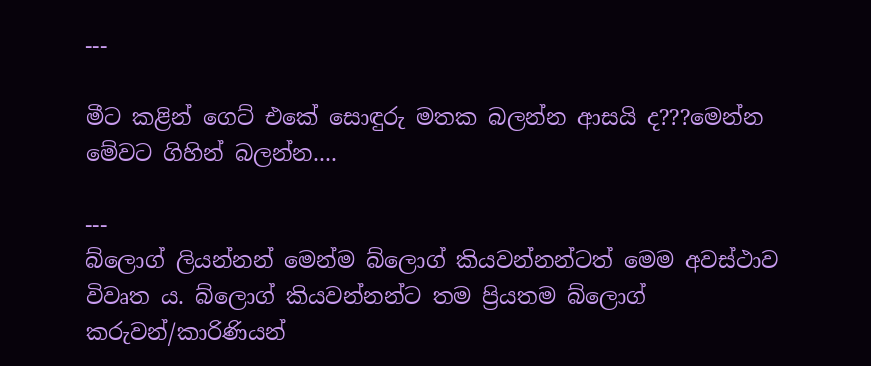---

මීට කළින් ගෙට් එකේ සොඳුරු මතක බලන්න ආසයි ද???මෙන්න මේවට ගිහින් බලන්න....

---
බ්ලොග් ලියන්නන් මෙන්ම බ්ලොග් කියවන්නන්ටත් මෙම අවස්ථාව විවෘත ය. බ්ලොග් කියවන්නන්ට තම ප්‍රියතම බ්ලොග් කරුවන්/කාරිණියන්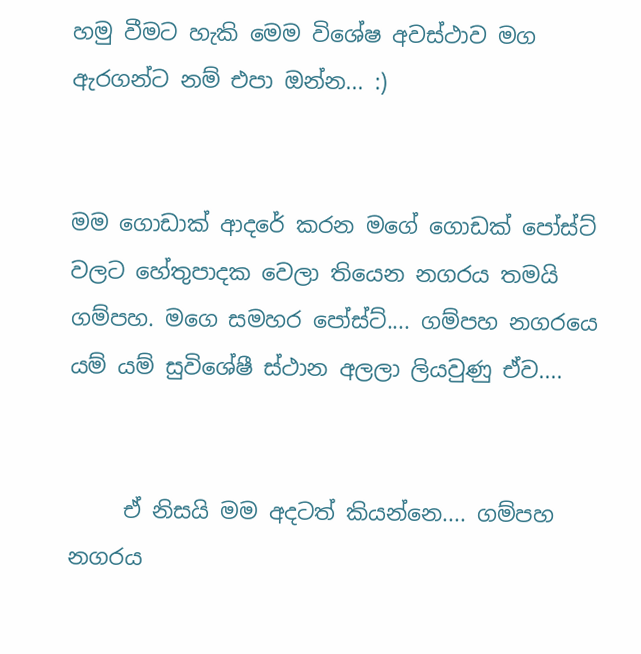හමු වීමට හැකි මෙම විශේෂ අවස්ථාව මග ඇරගන්ට නම් එපා ඔන්න... :)


මම ගොඩාක් ආදරේ කරන මගේ ගොඩක් පෝස්ට් වලට හේතුපාදක වෙලා තියෙන නගරය තමයි ගම්පහ. මගෙ සමහර පෝස්ට්.... ගම්පහ නගරයෙ යම් යම් සුවිශේෂී ස්ථාන අලලා ලියවුණු ඒව....


     ඒ නිසයි මම අදටත් කියන්නෙ.... ගම්පහ නගරය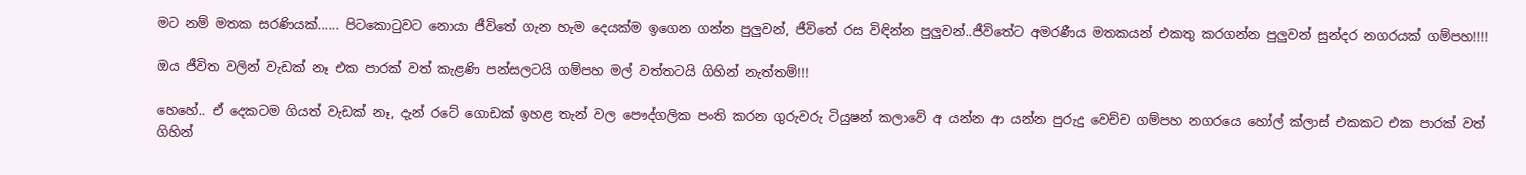මට නම් මතක සරණියක්...... පිටකොටුවට නොයා ජීවිතේ ගැන හැම දෙයක්ම ඉගෙන ගන්න පුලුවන්, ජීවිතේ රස විඳින්න පුලුවන්..ජීවිතේට අමරණීය මතකයන් එකතු කරගන්න පුලුවන් සුන්දර නගරයක් ගම්පහ!!!!

ඔය ජීවිත වලින් වැඩක් නෑ එක පාරක් වත් කැළණි පන්සලටයි ගම්පහ මල් වත්තටයි ගිහින් නැත්තම්!!!

හෙහේ.. ඒ දෙකටම ගියත් වැඩක් නෑ, දැන් රටේ ගොඩක් ඉහළ තැන් වල පෞද්ගලික පංති කරන ගුරුවරු ටියුෂන් කලාවේ අ යන්න ආ යන්න පුරුදු වෙච්ච ගම්පහ නගරයෙ හෝල් ක්ලාස් එකකට එක පාරක් වත් ගිහින්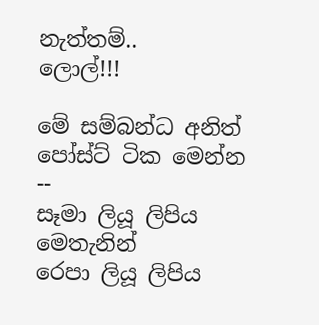නැත්තම්..
ලොල්!!!

මේ සම්බන්ධ අනිත් පෝස්ට් ටික මෙන්න --
සෑමා ලියූ ලිපිය මෙතැනින්
රෙපා ලියූ ලිපිය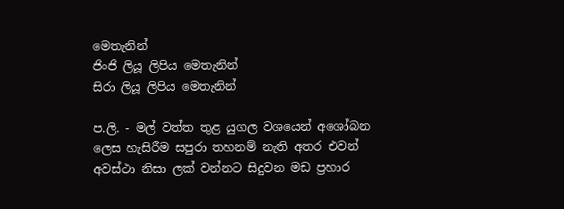මෙතැනින්
ජිංජි ලියූ ලිපිය මෙතැනින්
සිරා ලියූ ලිපිය මෙතැනින්

ප.ලි. - මල් වත්ත තුළ යුගල වශයෙන් අශෝබන ලෙස හැසිරීම සපුරා තහනම් නැති අතර එවන් අවස්ථා නිසා ලක් වන්නට සිදුවන මඩ ප්‍රහාර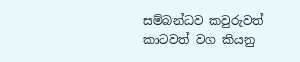සම්බන්ධව කවුරුවත් කාටවත් වග කියනු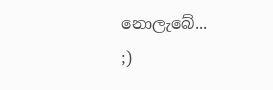නොලැබේ...
;)